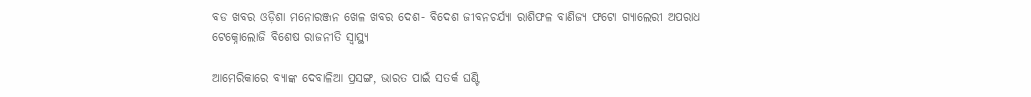ବଡ ଖବର ଓଡ଼ିଶା ମନୋରଞ୍ଜନ ଖେଳ ଖବର ଦେଶ- ବିଦେଶ ଜୀବନଚର୍ଯ୍ୟା ରାଶିଫଳ ବାଣିଜ୍ୟ ଫଟୋ ଗ୍ୟାଲେରୀ ଅପରାଧ ଟେକ୍ନୋଲୋଜି ବିଶେଷ ରାଜନୀତି ସ୍ଵାସ୍ଥ୍ୟ

ଆମେରିକାରେ ବ୍ୟାଙ୍କ ଦେବାଳିଆ ପ୍ରସଙ୍ଗ, ଭାରତ ପାଇଁ ସତର୍କ ଘଣ୍ଟି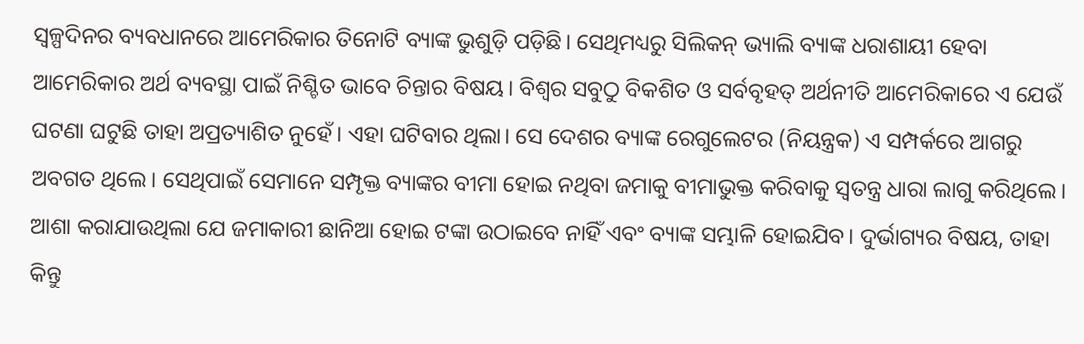ସ୍ୱଳ୍ପଦିନର ବ୍ୟବଧାନରେ ଆମେରିକାର ତିନୋଟି ବ୍ୟାଙ୍କ ଭୁଶୁଡ଼ି ପଡ଼ିଛି। ସେଥିମଧ୍ୟରୁ ସିଲିକନ୍‌‌ ଭ୍ୟାଲି ବ୍ୟାଙ୍କ ଧରାଶାୟୀ ହେବା ଆମେରିକାର ଅର୍ଥ ବ୍ୟବସ୍ଥା ପାଇଁ ନିଶ୍ଚିତ ଭାବେ ଚିନ୍ତାର ବିଷୟ। ବିଶ୍ୱର ସବୁଠୁ ବିକଶିତ ଓ ସର୍ବବୃହତ୍‌‌ ଅର୍ଥନୀତି ଆମେରିକାରେ ଏ ଯେଉଁ ଘଟଣା ଘଟୁଛି ତାହା ଅପ୍ରତ୍ୟାଶିତ ନୁହେଁ। ଏହା ଘଟିବାର ଥିଲା। ସେ ଦେଶର ବ୍ୟାଙ୍କ ରେଗୁଲେଟର (ନିୟନ୍ତ୍ରକ) ଏ ସମ୍ପର୍କରେ ଆଗରୁ ଅବଗତ ଥିଲେ। ସେଥିପାଇଁ ସେମାନେ ସମ୍ପୃକ୍ତ ବ୍ୟାଙ୍କର ବୀମା ହୋଇ ନଥିବା ଜମାକୁ ବୀମାଭୁକ୍ତ କରିବାକୁ ସ୍ୱତନ୍ତ୍ର ଧାରା ଲାଗୁ କରିଥିଲେ। ଆଶା କରାଯାଉଥିଲା ଯେ ଜମାକାରୀ ଛାନିଆ ହୋଇ ଟଙ୍କା ଉଠାଇବେ ନାହିଁ ଏବଂ ବ୍ୟାଙ୍କ ସମ୍ଭାଳି ହୋଇଯିବ। ଦୁର୍ଭାଗ୍ୟର ବିଷୟ, ତାହା କିନ୍ତୁ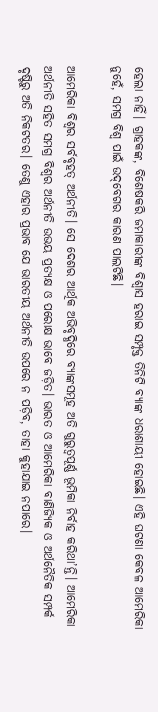ହେଲା ନାହିଁ। ଗ୍ରାହକଙ୍କ, ବିଶେଷକରି ଜମାକାରୀଙ୍କ ବିଶ୍ୱାସ ହରାଇ ସମ୍ପୃକ୍ତ ତିନିଟି ବ୍ୟାଙ୍କ ଧରାଶାୟୀ ହୋଇଛି। ଏହି ଘଟଣା କେବଳ ଆମେରିକା ନୁହେଁ, ସମଗ୍ର ବିଶ୍ୱ ପାଇଁ ଉଦ୍‌‌ବେଗର କାରଣ ପାଲଟିଛି।

ଆମେରିକା ବିଶ୍ୱର ସର୍ବବୃହତ୍‌‌ ଅର୍ଥନୀତି। ସେ ଦେଶର ଆର୍ଥିକ ଅଭିବୃଦ୍ଧିରେ ବ୍ୟାଙ୍କସମୂହ ଅତି ଗୁରୁତ୍ୱପୂର୍ଣ୍ଣ ଭୂମିକା ନିର୍ବାହ କରିଥା’ନ୍ତି। ଆମେରିକା ଅର୍ଥନୀତି ସହିତ ସମଗ୍ର ବିଶ୍ୱର ଅର୍ଥନୀତି ଉଭୟ ପ୍ରତ୍ୟକ୍ଷ ଓ ପରୋକ୍ଷ ଭାବେ ଜଡ଼ିତ। ଭାରତ ଓ ଆମେରିକା ବାଣିଜ୍ୟିକ ଓ ଅର୍ଥନୈତିକ ସମ୍ପର୍କ ଦୃଷ୍ଟିରୁ ଅତି ନିକଟତର। ତେଣୁ ଏହାର ପ୍ରଭାବ ଯେ ଭାରତୀୟ ଅର୍ଥନୀତି ଉପରେ ନ ପଡ଼ିବ, ତାହା କୁହାଯାଇ ନପାରେ।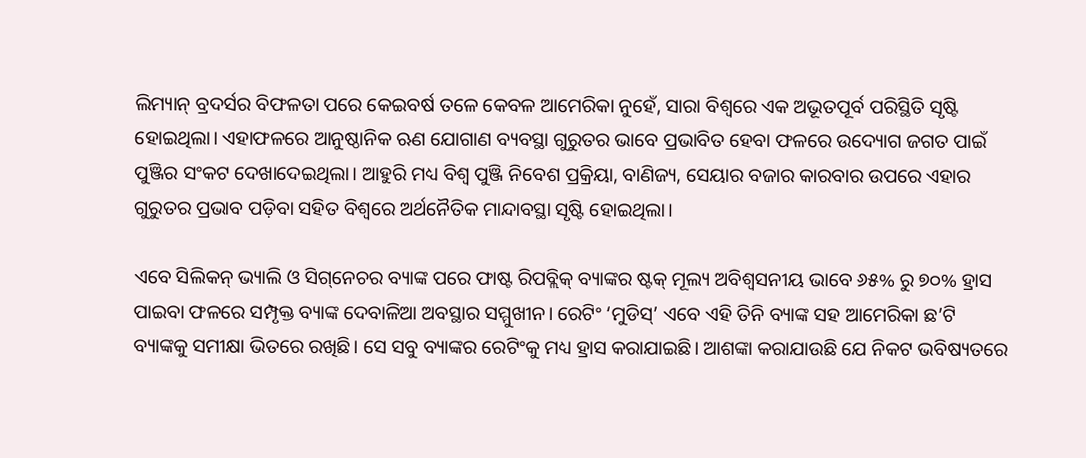ଲିମ୍ୟାନ୍‌‌ ବ୍ରଦର୍ସର ବିଫଳତା ପରେ କେଇବର୍ଷ ତଳେ କେବଳ ଆମେରିକା ନୁହେଁ, ସାରା ବିଶ୍ୱରେ ଏକ ଅଭୂତପୂର୍ବ ପରିସ୍ଥିତି ସୃଷ୍ଟି ହୋଇଥିଲା। ଏହାଫଳରେ ଆନୁଷ୍ଠାନିକ ଋଣ ଯୋଗାଣ ବ୍ୟବସ୍ଥା ଗୁରୁତର ଭାବେ ପ୍ରଭାବିତ ହେବା ଫଳରେ ଉଦ୍ୟୋଗ ଜଗତ ପାଇଁ ପୁଞ୍ଜିର ସଂକଟ ଦେଖାଦେଇଥିଲା। ଆହୁରି ମଧ୍ୟ ବିଶ୍ୱ ପୁଞ୍ଜି ନିବେଶ ପ୍ରକ୍ରିୟା, ବାଣିଜ୍ୟ, ସେୟାର ବଜାର କାରବାର ଉପରେ ଏହାର ଗୁରୁତର ପ୍ରଭାବ ପଡ଼ିବା ସହିତ ବିଶ୍ୱରେ ଅର୍ଥନୈତିକ ମାନ୍ଦାବସ୍ଥା ସୃଷ୍ଟି ହୋଇଥିଲା।

ଏବେ ସିଲିକନ୍‌‌ ଭ୍ୟାଲି ଓ ସିଗ୍‌‌ନେଚର ବ୍ୟାଙ୍କ ପରେ ଫାଷ୍ଟ ରିପବ୍ଲିକ୍‌‌ ବ୍ୟାଙ୍କର ଷ୍ଟକ୍‌‌ ମୂଲ୍ୟ ଅବିଶ୍ୱସନୀୟ ଭାବେ ୬୫% ରୁ ୭୦% ହ୍ରାସ ପାଇବା ଫଳରେ ସମ୍ପୃକ୍ତ ବ୍ୟାଙ୍କ ଦେବାଳିଆ ଅବସ୍ଥାର ସମ୍ମୁଖୀନ। ରେଟିଂ ‘ମୁଡିସ୍‌‌’ ଏବେ ଏହି ତିନି ବ୍ୟାଙ୍କ ସହ ଆମେରିକା ଛ’ଟି ବ୍ୟାଙ୍କକୁ ସମୀକ୍ଷା ଭିତରେ ରଖିଛି। ସେ ସବୁ ବ୍ୟାଙ୍କର ରେଟିଂକୁ ମଧ୍ୟ ହ୍ରାସ କରାଯାଇଛି। ଆଶଙ୍କା କରାଯାଉଛି ଯେ ନିକଟ ଭବିଷ୍ୟତରେ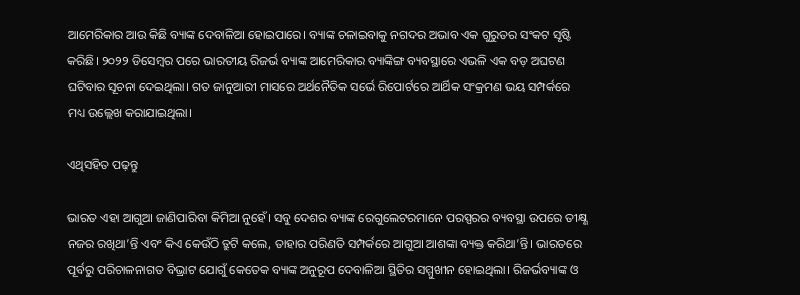ଆମେରିକାର ଆଉ କିଛି ବ୍ୟାଙ୍କ ଦେବାଳିଆ ହୋଇପାରେ। ବ୍ୟାଙ୍କ ଚଳାଇବାକୁ ନଗଦର ଅଭାବ ଏକ ଗୁରୁତର ସଂକଟ ସୃଷ୍ଟି କରିଛି। ୨୦୨୨ ଡିସେମ୍ବର ପରେ ଭାରତୀୟ ରିଜର୍ଭ ବ୍ୟାଙ୍କ ଆମେରିକାର ବ୍ୟାଙ୍କିଙ୍ଗ ବ୍ୟବସ୍ଥାରେ ଏଭଳି ଏକ ବଡ଼ ଅଘଟଣ ଘଟିବାର ସୂଚନା ଦେଇଥିଲା। ଗତ ଜାନୁଆରୀ ମାସରେ ଅର୍ଥନୈତିକ ସର୍ଭେ ରିପୋର୍ଟରେ ଆର୍ଥିକ ସଂକ୍ରମଣ ଭୟ ସମ୍ପର୍କରେ ମଧ୍ୟ ଉଲ୍ଲେଖ କରାଯାଇଥିଲା।

ଏଥିସହିତ ପଢ଼ନ୍ତୁ

ଭାରତ ଏହା ଆଗୁଆ ଜାଣିପାରିବା କିମିଆ ନୁହେଁ। ସବୁ ଦେଶର ବ୍ୟାଙ୍କ ରେଗୁଲେଟରମାନେ ପରସ୍ପରର ବ୍ୟବସ୍ଥା ଉପରେ ତୀକ୍ଷ୍ଣ ନଜର ରଖିଥା’ନ୍ତି ଏବଂ କିଏ କେଉଁଠି ତ୍ରୁଟି କଲେ, ତାହାର ପରିଣତି ସମ୍ପର୍କରେ ଆଗୁଆ ଆଶଙ୍କା ବ୍ୟକ୍ତ କରିଥା’ନ୍ତି। ଭାରତରେ ପୂର୍ବରୁ ପରିଚାଳନାଗତ ବିଭ୍ରାଟ ଯୋଗୁଁ କେତେକ ବ୍ୟାଙ୍କ ଅନୁରୂପ ଦେବାଳିଆ ସ୍ଥିତିର ସମ୍ମୁଖୀନ ହୋଇଥିଲା। ରିଜର୍ଭବ୍ୟାଙ୍କ ଓ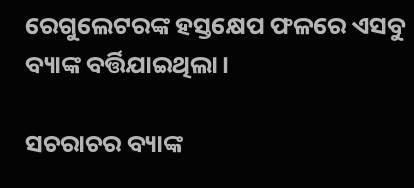ରେଗୁଲେଟରଙ୍କ ହସ୍ତକ୍ଷେପ ଫଳରେ ଏସବୁ ବ୍ୟାଙ୍କ ବର୍ତ୍ତିଯାଇଥିଲା।

ସଚରାଚର ବ୍ୟାଙ୍କ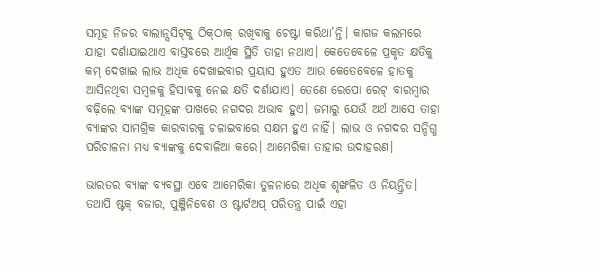ସମୂହ ନିଜର ବାଲାନ୍ସସିଟ୍‌‌କୁ ଠିକ୍‌‌ଠାକ୍‌‌ ରଖିବାକୁ ଚେଷ୍ଟା କରିଥା’ନ୍ତି। କାଗଜ କଲମରେ ଯାହା ଦର୍ଶାଯାଇଥାଏ ବାସ୍ତବରେ ଆର୍ଥିକ ସ୍ଥିତି ତାହା ନଥାଏ। କେତେବେଳେ ପ୍ରକୃତ କ୍ଷତିକୁ କମ୍‌‌ ଦେଖାଇ ଲାଭ ଅଧିକ ଦେଖାଇବାର ପ୍ରୟାସ ହୁଏତ ଆଉ କେତେବେଳେ ହାତକୁ ଆସିନଥିବା ସମ୍ବଳକୁ ହିସାବକୁ ନେଇ କ୍ଷତି ଦର୍ଶାଯାଏ। ତେଣେ ରେପୋ ରେଟ୍‌‌ ବାରମ୍ବାର ବଢ଼ିଲେ ବ୍ୟାଙ୍କ ସମୂହଙ୍କ ପାଖରେ ନଗଦର ଅଭାବ ହୁଏ। ଜମାରୁ ଯେଉଁ ଅର୍ଥ ଆସେ ତାହା ବ୍ୟାଙ୍କର ସାମଗ୍ରିକ କାରବାରକୁ ଚଳାଇବାରେ ସକ୍ଷମ ହୁଏ ନାହିଁ। ଲାଭ ଓ ନଗଦର ସନ୍ଦିଗ୍ଧ ପରିଚାଳନା ମଧ୍ୟ ବ୍ୟାଙ୍କକୁ ଦେବାଳିଆ କରେ। ଆମେରିକା ତାହାର ଉଦାହରଣ।

ଭାରତର ବ୍ୟାଙ୍କ ବ୍ୟବସ୍ଥା ଏବେ ଆମେରିକା ତୁଳନାରେ ଅଧିକ ଶୃଙ୍ଖଳିତ ଓ ନିୟନ୍ତ୍ରିତ। ତଥାପି ଷ୍ଟକ୍‌‌ ବଜାର, ପୁଞ୍ଜିନିବେଶ ଓ ଷ୍ଟାର୍ଟଅପ୍‌‌ ପରିତନ୍ତ୍ର ପାଇଁ ଏହା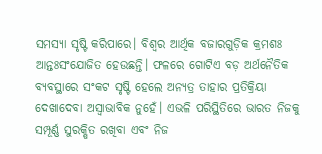ସମସ୍ୟା ସୃଷ୍ଟି କରିପାରେ। ବିଶ୍ୱର ଆର୍ଥିକ ବଜାରଗୁଡ଼ିକ କ୍ରମଶଃ ଆନ୍ତଃସଂଯୋଜିତ ହେଉଛନ୍ତି। ଫଳରେ ଗୋଟିଏ ବଡ଼ ଅର୍ଥନୈତିକ ବ୍ୟବସ୍ଥାରେ ସଂକଟ ସୃଷ୍ଟି ହେଲେ ଅନ୍ୟତ୍ର ତାହାର ପ୍ରତିକ୍ରିୟା ଦେଖାଦେବା ଅସ୍ୱାଭାବିକ ନୁହେଁ। ଏଭଳି ପରିସ୍ଥିତିରେ ଭାରତ ନିଜକୁ ସମ୍ପୂର୍ଣ୍ଣ ସୁରକ୍ଷିତ ରଖିବା ଏବଂ ନିଜ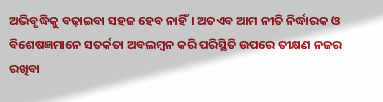ଅଭିବୃଦ୍ଧିକୁ ବଢ଼ାଇବା ସହଜ ହେବ ନାହିଁ। ଅତଏବ ଆମ ନୀତି ନିର୍ଦ୍ଧାରକ ଓ ବିଶେଷଜ୍ଞମାନେ ସତର୍କତା ଅବଲମ୍ବନ କରି ପରିସ୍ଥିତି ଉପରେ ତୀକ୍ଷଣ ନଜର ରଖିବା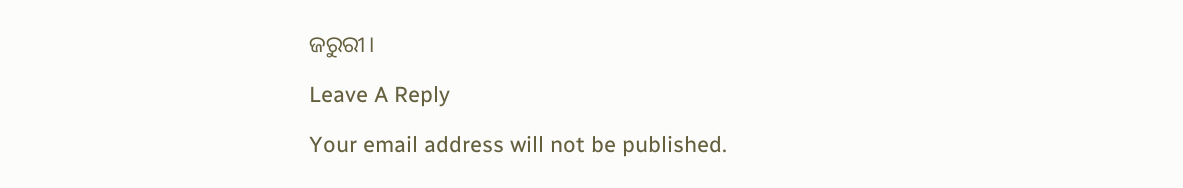ଜରୁରୀ।

Leave A Reply

Your email address will not be published.